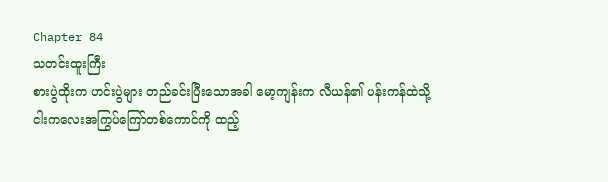Chapter 84
သတင်းထူးကြီး
စားပွဲထိုးက ဟင်းပွဲများ တည်ခင်းပြီးသောအခါ မော့ကျန်းက လီယန်၏ ပန်းကန်ထဲသို့ ငါးကလေးအကြွပ်ကြော်တစ်ကောင်ကို ထည့်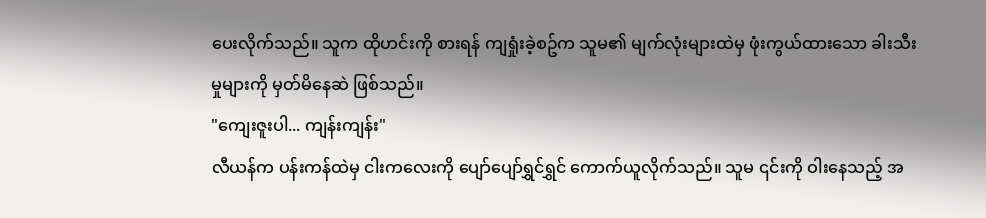ပေးလိုက်သည်။ သူက ထိုဟင်းကို စားရန် ကျရှုံးခဲ့စဥ်က သူမ၏ မျက်လုံးများထဲမှ ဖုံးကွယ်ထားသော ခါးသီးမှုများကို မှတ်မိနေဆဲ ဖြစ်သည်။
"ကျေးဇူးပါ... ကျန်းကျန်း"
လီယန်က ပန်းကန်ထဲမှ ငါးကလေးကို ပျော်ပျော်ရွှင်ရွှင် ကောက်ယူလိုက်သည်။ သူမ ၎င်းကို ဝါးနေသည့် အ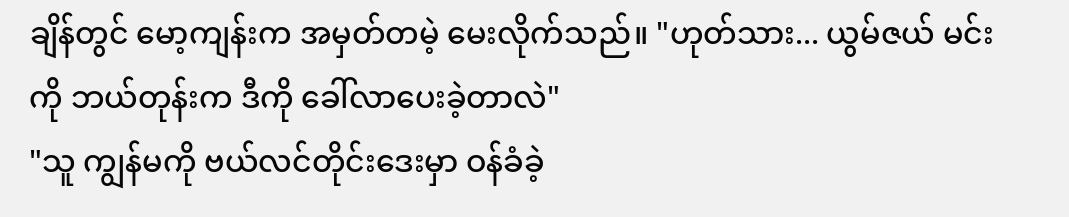ချိန်တွင် မော့ကျန်းက အမှတ်တမဲ့ မေးလိုက်သည်။ "ဟုတ်သား... ယွမ်ဇယ် မင်းကို ဘယ်တုန်းက ဒီကို ခေါ်လာပေးခဲ့တာလဲ"
"သူ ကျွန်မကို ဗယ်လင်တိုင်းဒေးမှာ ဝန်ခံခဲ့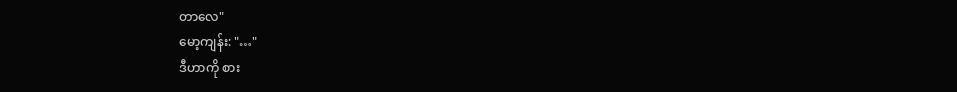တာလေ"
မော့ကျန်း: "…"
ဒီဟာကို စား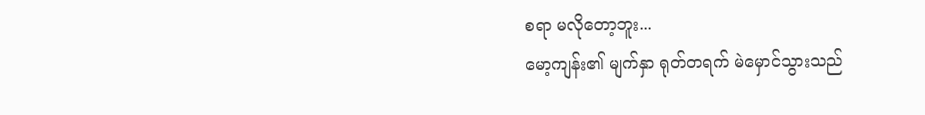စရာ မလိုတော့ဘူး...
မော့ကျန်း၏ မျက်နှာ ရုတ်တရက် မဲမှောင်သွားသည်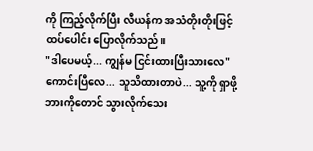ကို ကြည့်လိုက်ပြီး လီယန်က အသံတိုးတိုးဖြင့် ထပ်ပေါင်း ပြောလိုက်သည်။
"ဒါပေမယ့်... ကျွန်မ ငြင်းထားပြီးသားလေ"
ကောင်းပြီလေ... သူသိထားတာပဲ... သူ့ကို ရှာဖို့ ဘားကိုတောင် သွားလိုက်သေး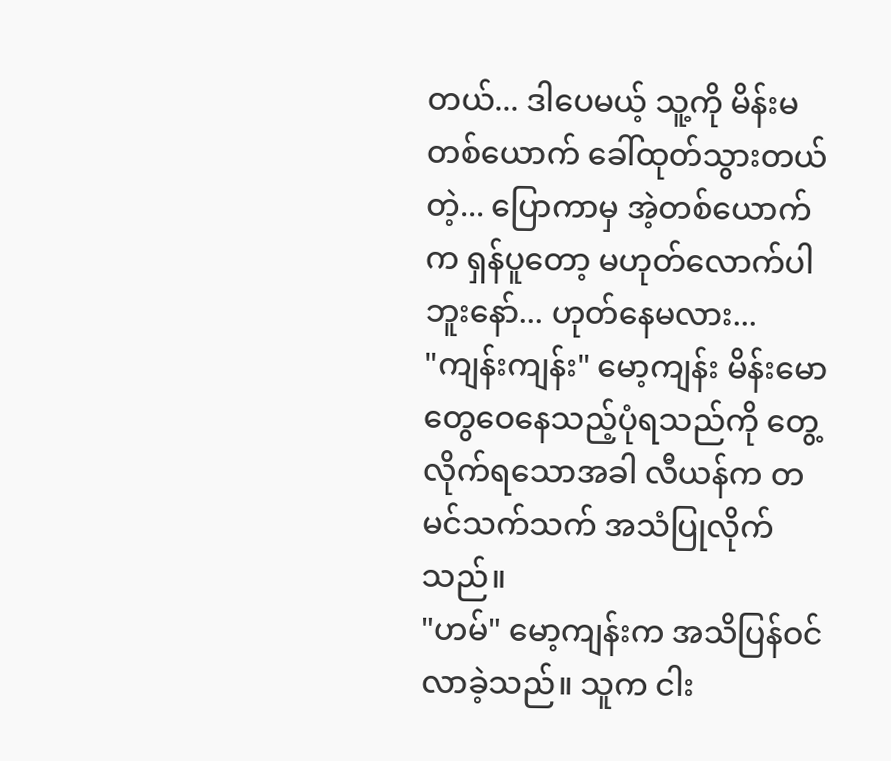တယ်... ဒါပေမယ့် သူ့ကို မိန်းမတစ်ယောက် ခေါ်ထုတ်သွားတယ်တဲ့... ပြောကာမှ အဲ့တစ်ယောက်က ရှန်ပူတော့ မဟုတ်လောက်ပါဘူးနော်... ဟုတ်နေမလား...
"ကျန်းကျန်း" မော့ကျန်း မိန်းမောတွေဝေနေသည့်ပုံရသည်ကို တွေ့လိုက်ရသောအခါ လီယန်က တမင်သက်သက် အသံပြုလိုက်သည်။
"ဟမ်" မော့ကျန်းက အသိပြန်ဝင်လာခဲ့သည်။ သူက ငါး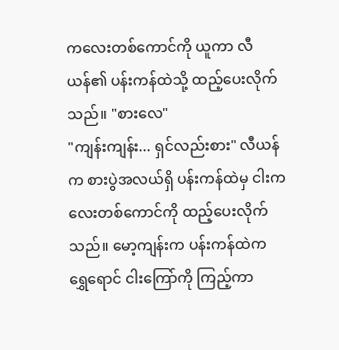ကလေးတစ်ကောင်ကို ယူကာ လီယန်၏ ပန်းကန်ထဲသို့ ထည့်ပေးလိုက်သည်။ "စားလေ"
"ကျန်းကျန်း... ရှင်လည်းစား" လီယန်က စားပွဲအလယ်ရှိ ပန်းကန်ထဲမှ ငါးကလေးတစ်ကောင်ကို ထည့်ပေးလိုက်သည်။ မော့ကျန်းက ပန်းကန်ထဲက ရွှေရောင် ငါးကြော်ကို ကြည့်ကာ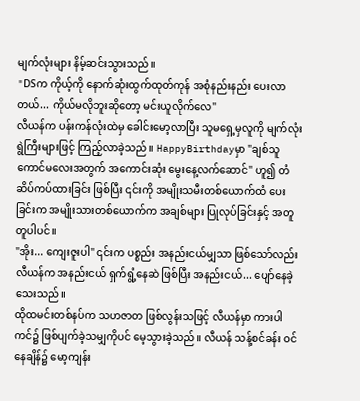မျက်လုံးများ နိမ့်ဆင်းသွားသည်။
"DSက ကိုယ့်ကို နောက်ဆုံးထွက်ထုတ်ကုန် အစုံနည်းနည်း ပေးလာတယ်... ကိုယ်မလိုဘူးဆိုတော့ မင်းယူလိုက်လေ"
လီယန်က ပန်းကန်လုံးထဲမှ ခေါင်းမော့လာပြီး သူမရှေ့မှလူကို မျက်လုံးရွဲကြီးများဖြင့် ကြည့်လာခဲ့သည်။ HappyBirthdayမှာ "ချစ်သူကောင်မလေးအတွက် အကောင်းဆုံး မွေးနေ့လက်ဆောင်" ဟူ၍ တံဆိပ်ကပ်ထားခြင်း ဖြစ်ပြီး ၎င်းကို အမျိုးသမီးတစ်ယောက်ထံ ပေးခြင်းက အမျိုးသားတစ်ယောက်က အချစ်များ ပြုလုပ်ခြင်းနှင့် အတူတူပါပင်။
"အိုး... ကျေးဇူးပါ" ၎င်းက ပစ္စည်း အနည်းငယ်မျှသာ ဖြစ်သော်လည်း လီယန်က အနည်းငယ် ရှက်ရွံ့နေဆဲ ဖြစ်ပြီး အနည်းငယ်... ပျော်နေခဲ့သေးသည်။
ထိုထမင်းတစ်နပ်က သဟဇာတ ဖြစ်လွန်းသဖြင့် လီယန်မှာ ကားပါကင်၌ ဖြစ်ပျက်ခဲ့သမျှကိုပင် မေ့သွားခဲ့သည်။ လီယန် သန့်စင်ခန်း ဝင်နေချိန်၌ မော့ကျန်း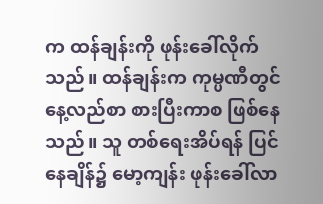က ထန်ချန်းကို ဖုန်းခေါ်လိုက်သည်။ ထန်ချန်းက ကုမ္ပဏီတွင် နေ့လည်စာ စားပြီးကာစ ဖြစ်နေသည်။ သူ တစ်ရေးအိပ်ရန် ပြင်နေချိန်၌ မော့ကျန်း ဖုန်းခေါ်လာ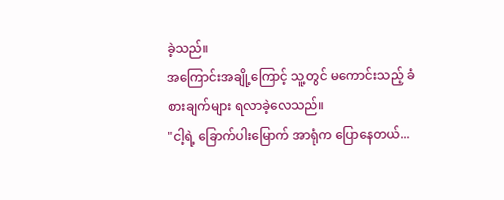ခဲ့သည်။
အကြောင်းအချို့ကြောင့် သူ့တွင် မကောင်းသည့် ခံစားချက်များ ရလာခဲ့လေသည်။
"ငါ့ရဲ့ ခြောက်ပါးမြောက် အာရုံက ပြောနေတယ်...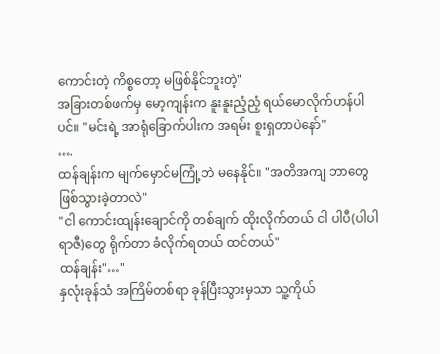ကောင်းတဲ့ ကိစ္စတော့ မဖြစ်နိုင်ဘူးတဲ့"
အခြားတစ်ဖက်မှ မော့ကျန်းက နူးနူးညံ့ညံ့ ရယ်မောလိုက်ဟန်ပါပင်။ "မင်းရဲ့ အာရုံခြောက်ပါးက အရမ်း စူးရှတာပဲနော်"
….
ထန်ချန်းက မျက်မှောင်မကြုံ့ဘဲ မနေနိုင်။ "အတိအကျ ဘာတွေ ဖြစ်သွားခဲ့တာလဲ"
"ငါ ကောင်းထျန်းချောင်ကို တစ်ချက် ထိုးလိုက်တယ် ငါ ပါပီ(ပါပါရာဇီ)တွေ ရိုက်တာ ခံလိုက်ရတယ် ထင်တယ်"
ထန်ချန်း"…"
နှလုံးခုန်သံ အကြိမ်တစ်ရာ ခုန်ပြီးသွားမှသာ သူ့ကိုယ်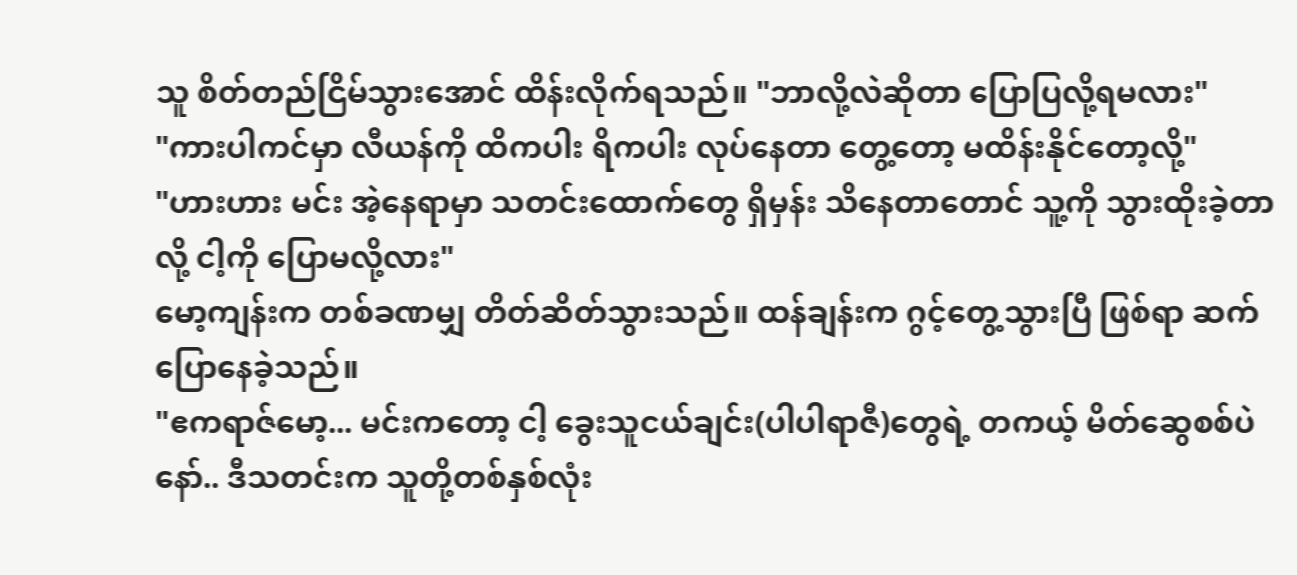သူ စိတ်တည်ငြိမ်သွားအောင် ထိန်းလိုက်ရသည်။ "ဘာလို့လဲဆိုတာ ပြောပြလို့ရမလား"
"ကားပါကင်မှာ လီယန်ကို ထိကပါး ရိကပါး လုပ်နေတာ တွေ့တော့ မထိန်းနိုင်တော့လို့"
"ဟားဟား မင်း အဲ့နေရာမှာ သတင်းထောက်တွေ ရှိမှန်း သိနေတာတောင် သူ့ကို သွားထိုးခဲ့တာလို့ ငါ့ကို ပြောမလို့လား"
မော့ကျန်းက တစ်ခဏမျှ တိတ်ဆိတ်သွားသည်။ ထန်ချန်းက ဂွင့်တွေ့သွားပြီ ဖြစ်ရာ ဆက်ပြောနေခဲ့သည်။
"ဧကရာဇ်မော့... မင်းကတော့ ငါ့ ခွေးသူငယ်ချင်း(ပါပါရာဇီ)တွေရဲ့ တကယ့် မိတ်ဆွေစစ်ပဲနော်.. ဒီသတင်းက သူတို့တစ်နှစ်လုံး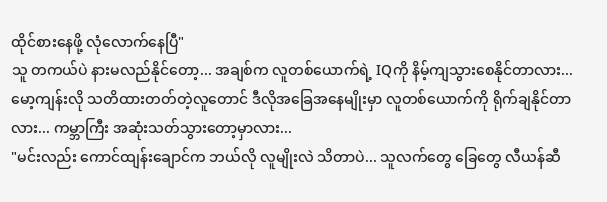ထိုင်စားနေဖို့ လုံလောက်နေပြီ"
သူ တကယ်ပဲ နားမလည်နိုင်တော့... အချစ်က လူတစ်ယောက်ရဲ့ IQကို နိမ့်ကျသွားစေနိုင်တာလား... မော့ကျန်းလို သတိထားတတ်တဲ့လူတောင် ဒီလိုအခြေအနေမျိုးမှာ လူတစ်ယောက်ကို ရိုက်ချနိုင်တာလား... ကမ္ဘာကြီး အဆုံးသတ်သွားတော့မှာလား...
"မင်းလည်း ကောင်ထျန်းချောင်က ဘယ်လို လူမျိုးလဲ သိတာပဲ... သူလက်တွေ ခြေတွေ လီယန်ဆီ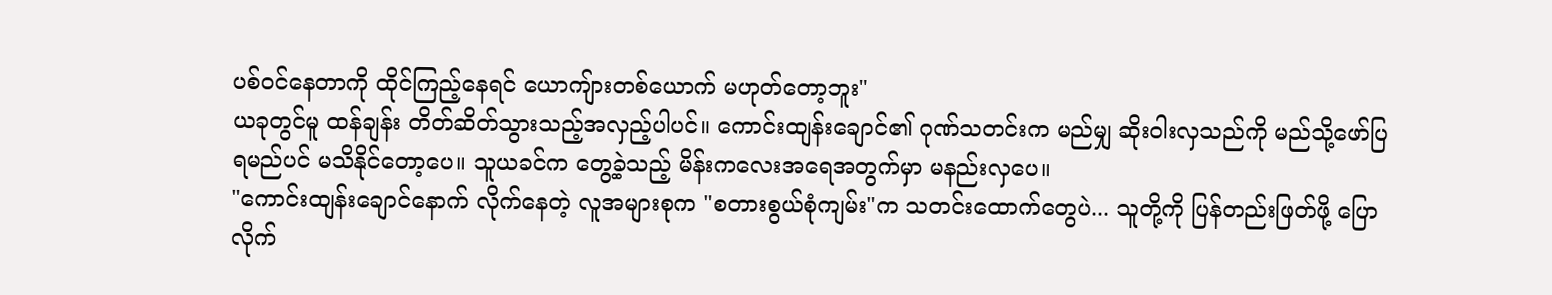ပစ်ဝင်နေတာကို ထိုင်ကြည့်နေရင် ယောကျ်ားတစ်ယောက် မဟုတ်တော့ဘူး"
ယခုတွင်မူ ထန်ချန်း တိတ်ဆိတ်သွားသည့်အလှည့်ပါပင်။ ကောင်းထျန်းချောင်၏ ဂုဏ်သတင်းက မည်မျှ ဆိုးဝါးလှသည်ကို မည်သို့ဖော်ပြရမည်ပင် မသိနိုင်တော့ပေ။ သူယခင်က တွေ့ခဲ့သည့် မိန်းကလေးအရေအတွက်မှာ မနည်းလှပေ။
"ကောင်းထျန်းချောင်နောက် လိုက်နေတဲ့ လူအများစုက "စတားစွယ်စုံကျမ်း"က သတင်းထောက်တွေပဲ... သူတို့ကို ပြန်တည်းဖြတ်ဖို့ ပြောလိုက်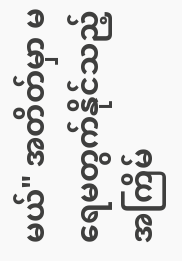မယ်" အတိတ်မှာ မရေမတွက်နိုင်သည့် အကြိမ်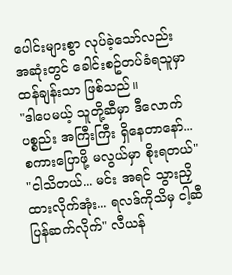ပေါင်းများစွာ လုပ်ခဲ့သော်လည်း အဆုံးတွင် ခေါင်းစဥ်တပ်ခံရသူမှာ ထန်ချန်းသာ ဖြစ်သည်။
"ဒါပေမယ့် သူတို့ဆီမှာ ဒီလောက် ပစ္စည်း အကြီးကြီး ရှိနေတာနော်... စကားပြောဖို့ မလွယ်မှာ စိုးရတယ်"
"ငါသိတယ်... မင်း အရင် သွားညှိထားလိုက်အုံး... ရလဒ်ကိုသိမှ ငါ့ဆီပြန်ဆက်လိုက်" လီယန်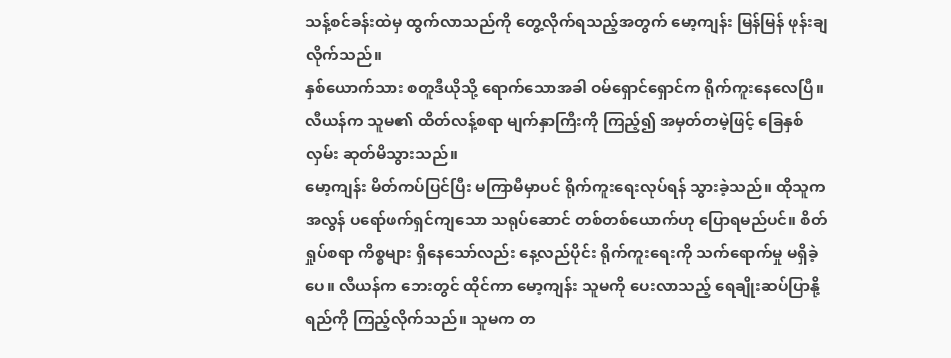သန့်စင်ခန်းထဲမှ ထွက်လာသည်ကို တွေ့လိုက်ရသည့်အတွက် မော့ကျန်း မြန်မြန် ဖုန်းချလိုက်သည်။
နှစ်ယောက်သား စတူဒီယိုသို့ ရောက်သောအခါ ဝမ်ရှောင်ရှောင်က ရိုက်ကူးနေလေပြီ။ လီယန်က သူမ၏ ထိတ်လန့်စရာ မျက်နှာကြီးကို ကြည့်၍ အမှတ်တမဲ့ဖြင့် ခြေနှစ်လှမ်း ဆုတ်မိသွားသည်။
မော့ကျန်း မိတ်ကပ်ပြင်ပြီး မကြာမီမှာပင် ရိုက်ကူးရေးလုပ်ရန် သွားခဲ့သည်။ ထိုသူက အလွန် ပရော်ဖက်ရှင်ကျသော သရုပ်ဆောင် တစ်တစ်ယောက်ဟု ပြောရမည်ပင်။ စိတ်ရှုပ်စရာ ကိစ္စများ ရှိနေသော်လည်း နေ့လည်ပိုင်း ရိုက်ကူးရေးကို သက်ရောက်မှု မရှိခဲ့ပေ။ လီယန်က ဘေးတွင် ထိုင်ကာ မော့ကျန်း သူမကို ပေးလာသည့် ရေချိုးဆပ်ပြာနို့ရည်ကို ကြည့်လိုက်သည်။ သူမက တ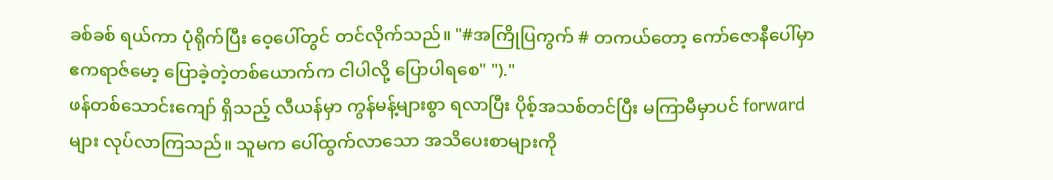ခစ်ခစ် ရယ်ကာ ပုံရိုက်ပြီး ဝေ့ပေါ်တွင် တင်လိုက်သည်။ "#အကြိုပြကွက် # တကယ်တော့ ကော်ဇောနီပေါ်မှာ ဧကရာဇ်မော့ ပြောခဲ့တဲ့တစ်ယောက်က ငါပါလို့ ပြောပါရစေ" ")."
ဖန်တစ်သောင်းကျော် ရှိသည့် လီယန်မှာ ကွန်မန့်များစွာ ရလာပြီး ပိုစ့်အသစ်တင်ပြီး မကြာမီမှာပင် forwardများ လုပ်လာကြသည်။ သူမက ပေါ်ထွက်လာသော အသိပေးစာများကို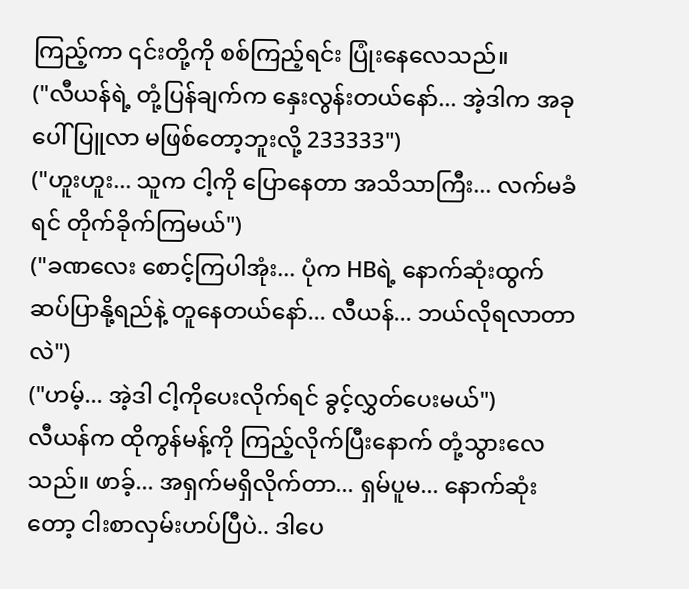ကြည့်ကာ ၎င်းတို့ကို စစ်ကြည့်ရင်း ပြုံးနေလေသည်။
("လီယန်ရဲ့ တုံ့ပြန်ချက်က နှေးလွန်းတယ်နော်... အဲ့ဒါက အခုပေါ်ပြူလာ မဖြစ်တော့ဘူးလို့ 233333")
("ဟူးဟူး... သူက ငါ့ကို ပြောနေတာ အသိသာကြီး... လက်မခံရင် တိုက်ခိုက်ကြမယ်")
("ခဏလေး စောင့်ကြပါအုံး... ပုံက HBရဲ့ နောက်ဆုံးထွက် ဆပ်ပြာနို့ရည်နဲ့ တူနေတယ်နော်... လီယန်... ဘယ်လိုရလာတာလဲ")
("ဟမ့်... အဲ့ဒါ ငါ့ကိုပေးလိုက်ရင် ခွင့်လွှတ်ပေးမယ်")
လီယန်က ထိုကွန်မန့်ကို ကြည့်လိုက်ပြီးနောက် တုံ့သွားလေသည်။ ဖာခ့်... အရှက်မရှိလိုက်တာ... ရှမ်ပူမ... နောက်ဆုံးတော့ ငါးစာလှမ်းဟပ်ပြီပဲ.. ဒါပေ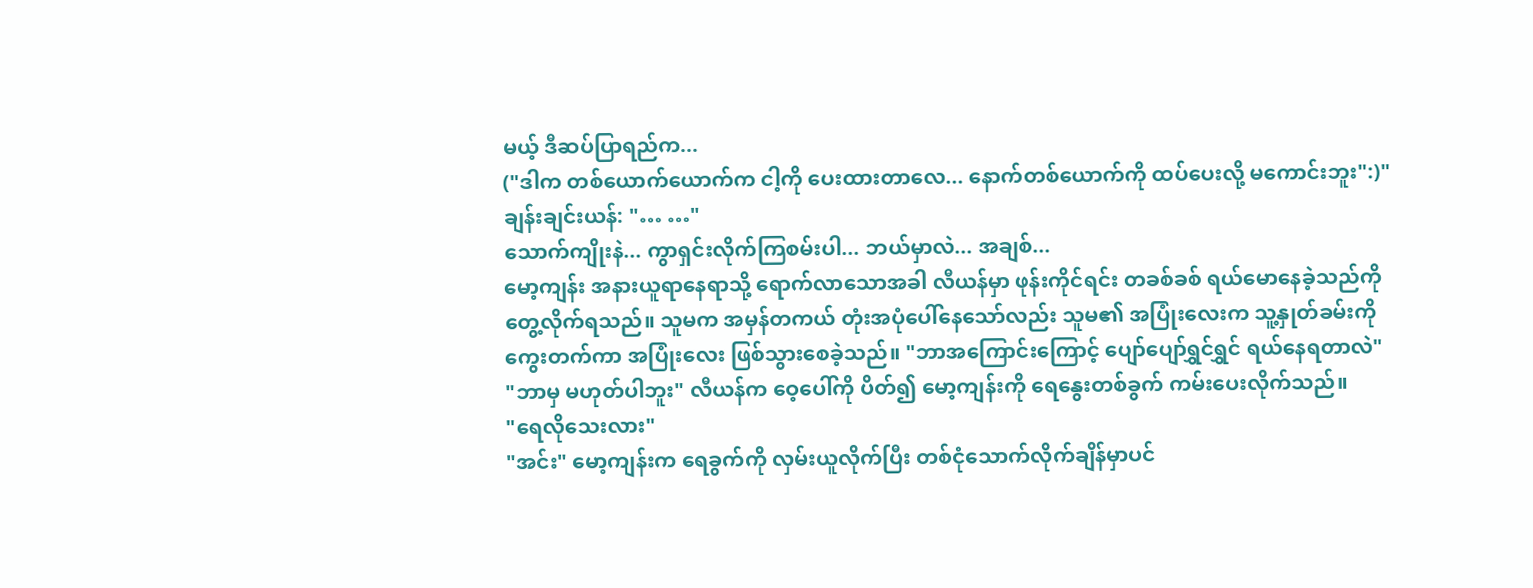မယ့် ဒီဆပ်ပြာရည်က...
("ဒါက တစ်ယောက်ယောက်က ငါ့ကို ပေးထားတာလေ... နောက်တစ်ယောက်ကို ထပ်ပေးလို့ မကောင်းဘူး":)"
ချန်းချင်းယန်: "… …"
သောက်ကျိုးနဲ... ကွာရှင်းလိုက်ကြစမ်းပါ... ဘယ်မှာလဲ... အချစ်...
မော့ကျန်း အနားယူရာနေရာသို့ ရောက်လာသောအခါ လီယန်မှာ ဖုန်းကိုင်ရင်း တခစ်ခစ် ရယ်မောနေခဲ့သည်ကို တွေ့လိုက်ရသည်။ သူမက အမှန်တကယ် တုံးအပုံပေါ်နေသော်လည်း သူမ၏ အပြုံးလေးက သူ့နှုတ်ခမ်းကို ကွေးတက်ကာ အပြုံးလေး ဖြစ်သွားစေခဲ့သည်။ "ဘာအကြောင်းကြောင့် ပျော်ပျော်ရွှင်ရွှင် ရယ်နေရတာလဲ"
"ဘာမှ မဟုတ်ပါဘူး" လီယန်က ဝေ့ပေါ်ကို ပိတ်၍ မော့ကျန်းကို ရေနွေးတစ်ခွက် ကမ်းပေးလိုက်သည်။
"ရေလိုသေးလား"
"အင်း" မော့ကျန်းက ရေခွက်ကို လှမ်းယူလိုက်ပြီး တစ်ငုံသောက်လိုက်ချိန်မှာပင်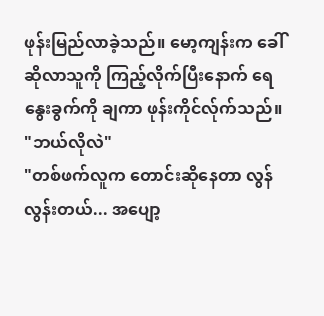ဖုန်းမြည်လာခဲ့သည်။ မော့ကျန်းက ခေါ်ဆိုလာသူကို ကြည့်လိုက်ပြီးနောက် ရေနွေးခွက်ကို ချကာ ဖုန်းကိုင်လ်ုက်သည်။
"ဘယ်လိုလဲ"
"တစ်ဖက်လူက တောင်းဆိုနေတာ လွန်လွန်းတယ်... အပျော့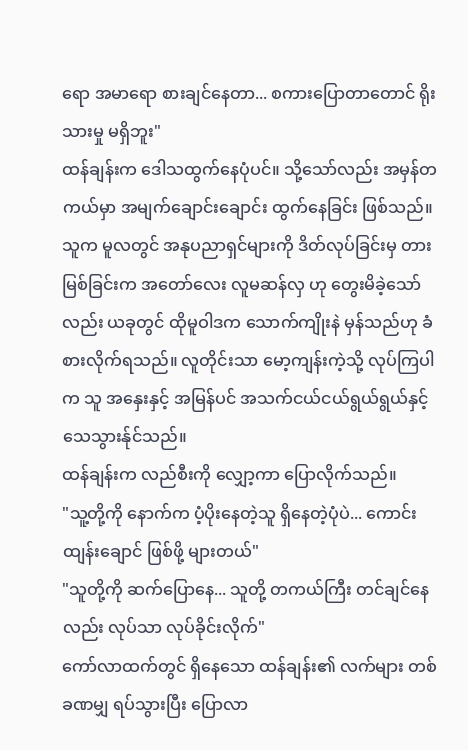ရော အမာရော စားချင်နေတာ... စကားပြောတာတောင် ရိုးသားမှု မရှိဘူး"
ထန်ချန်းက ဒေါသထွက်နေပုံပင်။ သို့သော်လည်း အမှန်တကယ်မှာ အမျက်ချောင်းချောင်း ထွက်နေခြင်း ဖြစ်သည်။ သူက မူလတွင် အနုပညာရှင်များကို ဒိတ်လုပ်ခြင်းမှ တားမြစ်ခြင်းက အတော်လေး လူမဆန်လှ ဟု တွေးမိခဲ့သော်လည်း ယခုတွင် ထိုမူဝါဒက သောက်ကျိုးနဲ မှန်သည်ဟု ခံစားလိုက်ရသည်။ လူတိုင်းသာ မော့ကျန်းကဲ့သို့ လုပ်ကြပါက သူ အနှေးနှင့် အမြန်ပင် အသက်ငယ်ငယ်ရွယ်ရွယ်နှင့် သေသွားန်ုင်သည်။
ထန်ချန်းက လည်စီးကို လျှော့ကာ ပြောလိုက်သည်။
"သူ့တို့ကို နောက်က ပံ့ပိုးနေတဲ့သူ ရှိနေတဲ့ပုံပဲ... ကောင်းထျန်းချောင် ဖြစ်ဖို့ များတယ်"
"သူတို့ကို ဆက်ပြောနေ... သူတို့ တကယ်ကြီး တင်ချင်နေလည်း လုပ်သာ လုပ်ခိုင်းလိုက်"
ကော်လာထက်တွင် ရှိနေသော ထန်ချန်း၏ လက်များ တစ်ခဏမျှ ရပ်သွားပြီး ပြောလာ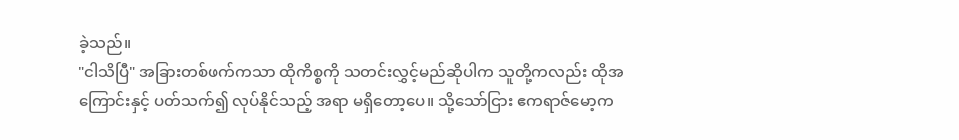ခဲ့သည်။
"ငါသိပြီ" အခြားတစ်ဖက်ကသာ ထိုကိစ္စကို သတင်းလွှင့်မည်ဆိုပါက သူတို့ကလည်း ထိုအကြောင်းနှင့် ပတ်သက်၍ လုပ်နိုင်သည့် အရာ မရှိတော့ပေ။ သို့သော်ငြား ဧကရာဇ်မော့က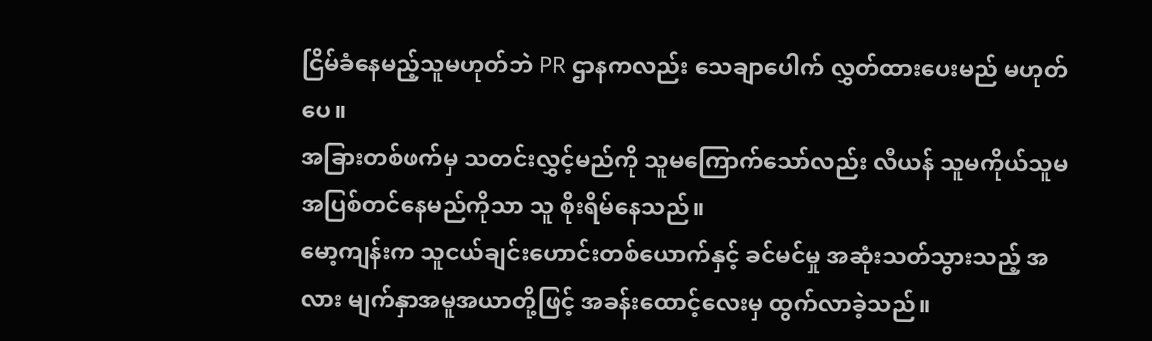ငြိမ်ခံနေမည့်သူမဟုတ်ဘဲ PR ဌာနကလည်း သေချာပေါက် လွှတ်ထားပေးမည် မဟုတ်ပေ။
အခြားတစ်ဖက်မှ သတင်းလွှင့်မည်ကို သူမကြောက်သော်လည်း လီယန် သူမကိုယ်သူမ အပြစ်တင်နေမည်ကိုသာ သူ စိုးရိမ်နေသည်။
မော့ကျန်းက သူငယ်ချင်းဟောင်းတစ်ယောက်နှင့် ခင်မင်မှု အဆုံးသတ်သွားသည့် အလား မျက်နှာအမူအယာတို့ဖြင့် အခန်းထောင့်လေးမှ ထွက်လာခဲ့သည်။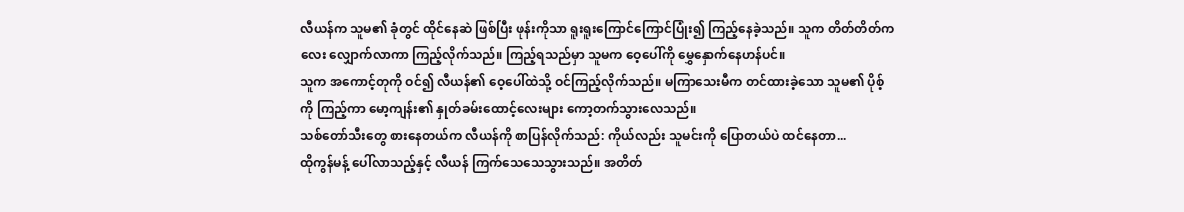လီယန်က သူမ၏ ခုံတွင် ထိုင်နေဆဲ ဖြစ်ပြီး ဖုန်းကိုသာ ရူးရူးကြောင်ကြောင်ပြုံး၍ ကြည့်နေခဲ့သည်။ သူက တိတ်တိတ်ကလေး လျှောက်လာကာ ကြည့်လိုက်သည်။ ကြည့်ရသည်မှာ သူမက ဝေ့ပေါ်ကို မွှေနှောက်နေဟန်ပင်။
သူက အကောင့်တုကို ဝင်၍ လီယန်၏ ဝေ့ပေါ်ထဲသို့ ဝင်ကြည့်လိုက်သည်။ မကြာသေးမီက တင်ထားခဲ့သော သူမ၏ ပိုစ့်ကို ကြည့်ကာ မော့ကျန်း၏ နှုတ်ခမ်းထောင့်လေးများ ကော့တက်သွားလေသည်။
သစ်တော်သီးတွေ စားနေတယ်က လီယန်ကို စာပြန်လိုက်သည်: ကိုယ်လည်း သူမင်းကို ပြောတယ်ပဲ ထင်နေတာ...
ထိုကွန်မန့် ပေါ်လာသည့်နှင့် လီယန် ကြက်သေသေသွားသည်။ အတိတ်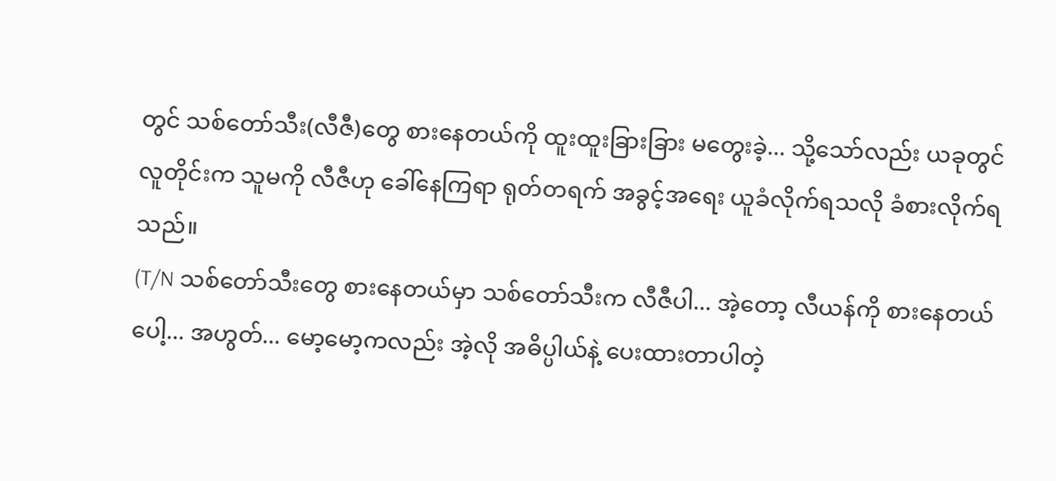တွင် သစ်တော်သီး(လီဇီ)တွေ စားနေတယ်ကို ထူးထူးခြားခြား မတွေးခဲ့... သို့သော်လည်း ယခုတွင် လူတိုင်းက သူမကို လီဇီဟု ခေါ်နေကြရာ ရုတ်တရက် အခွင့်အရေး ယူခံလိုက်ရသလို ခံစားလိုက်ရသည်။
(T/N သစ်တော်သီးတွေ စားနေတယ်မှာ သစ်တော်သီးက လီဇီပါ... အဲ့တော့ လီယန်ကို စားနေတယ်ပေါ့... အဟွတ်... မော့မော့ကလည်း အဲ့လို အဓိပ္ပါယ်နဲ့ ပေးထားတာပါတဲ့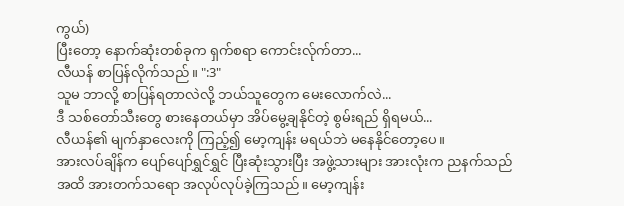ကွယ်)
ပြီးတော့ နောက်ဆုံးတစ်ခုက ရှက်စရာ ကောင်းလ်ုက်တာ...
လီယန် စာပြန်လိုက်သည်။ ":3"
သူမ ဘာလို့ စာပြန်ရတာလဲလို့ ဘယ်သူတွေက မေးလောက်လဲ...
ဒီ သစ်တော်သီးတွေ စားနေတယ်မှာ အိပ်မွေ့ချနိုင်တဲ့ စွမ်းရည် ရှိရမယ်...
လီယန်၏ မျက်နှာလေးကို ကြည့်၍ မော့ကျန်း မရယ်ဘဲ မနေနိုင်တော့ပေ။
အားလပ်ချိန်က ပျော်ပျော်ရွှင်ရွှင် ပြီးဆုံးသွားပြီး အဖွဲ့သားများ အားလုံးက ညနက်သည်အထိ အားတက်သရော အလုပ်လုပ်ခဲ့ကြသည်။ မော့ကျန်း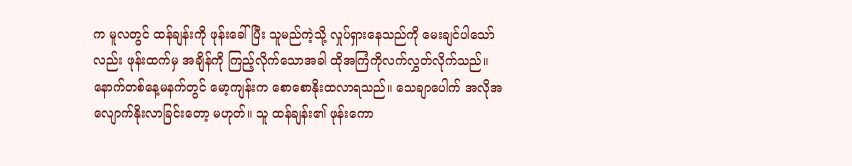က မူလတွင် ထန်ချန်းကို ဖုန်းခေါ်ပြီး သူမည်ကဲ့သို့ လှုပ်ရှားနေသည်ကို မေးချင်ပါသော်လည်း ဖုန်းထက်မှ အချိန်ကို ကြည့်လိုက်သောအခါ ထိုအကြံကိုလက်လွှတ်လိုက်သည်။
နောက်တစ်နေ့မနက်တွင် မော့ကျန်းက စောစောနိုးထလာရသည်။ သေချာပေါက် အလိုအလျောက်နိုးလာခြင်းတော့ မဟုတ်။ သူ ထန်ချန်း၏ ဖုန်းကော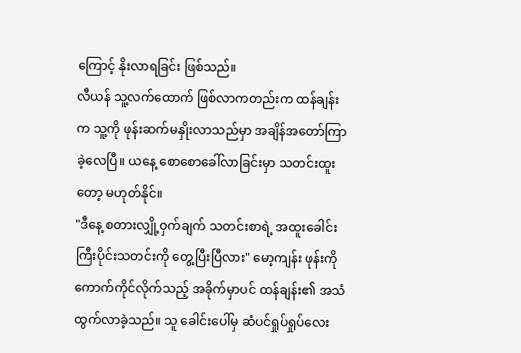ကြောင့် နိုးလာရခြင်း ဖြစ်သည်။
လီယန် သူ့လက်ထောက် ဖြစ်လာကတည်းက ထန်ချန်းက သူ့ကို ဖုန်းဆက်မနှိုးလာသည်မှာ အချိန်အတော်ကြာခဲ့လေပြီ။ ယနေ့ စောစောခေါ်လာခြင်းမှာ သတင်းထူးတော့ မဟုတ်နိုင်။
"ဒီနေ့ စတားလျှို့ဝှက်ချက် သတင်းစာရဲ့ အထူးခေါင်းကြီးပိုင်းသတင်းကို တွေ့ပြီးပြီလား" မော့ကျန်း ဖုန်းကို ကောက်ကိုင်လိုက်သည့် အခိုက်မှာပင် ထန်ချန်း၏ အသံ ထွက်လာခဲ့သည်။ သူ ခေါင်းပေါ်မှ ဆံပင်ရှုပ်ရှုပ်လေး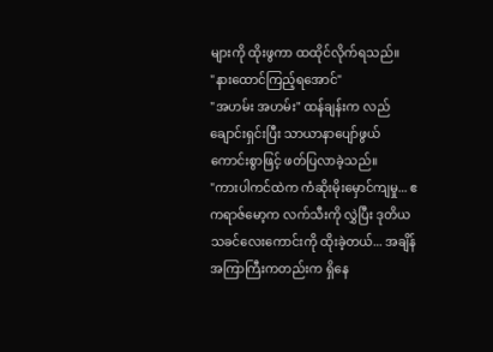များကို ထိုးဖွကာ ထထိုင်လိုက်ရသည်။
"နားထောင်ကြည့်ရအောင်"
"အဟမ်း အဟမ်း" ထန်ချန်းက လည်ချောင်းရှင်းပြီး သာယာနာပျော်ဖွယ်ကောင်းစွာဖြင့် ဖတ်ပြလာခဲ့သည်။
"ကားပါကင်ထဲက ကံဆိုးမိုးမှောင်ကျမှု... ဧကရာဇ်မော့က လက်သီးကို လွှဲပြီး ဒုတိယသခင်လေးကောင်းကို ထိုးခဲ့တယ်... အချိန်အကြာကြီးကတည်းက ရှိနေ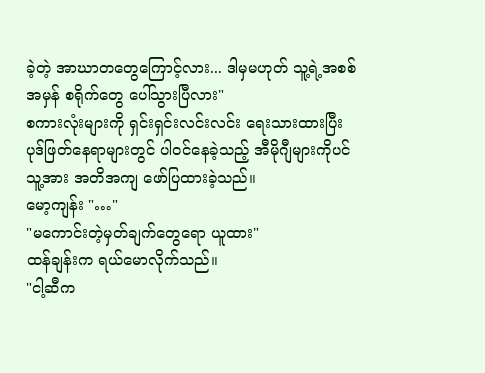ခဲ့တဲ့ အာဃာတတွေကြောင့်လား... ဒါမှမဟုတ် သူ့ရဲ့အစစ်အမှန် စရိုက်တွေ ပေါ်သွားပြီလား"
စကားလုံးများကို ရှင်းရှင်းလင်းလင်း ရေးသားထားပြီး ပုဒ်ဖြတ်နေရာများတွင် ပါဝင်နေခဲ့သည့် အီမိုဂျီများကိုပင် သူ့အား အတိအကျ ဖော်ပြထားခဲ့သည်။
မော့ကျန်း "…"
"မကောင်းတဲ့မှတ်ချက်တွေရော ယူထား"
ထန်ချန်းက ရယ်မောလိုက်သည်။
"ငါ့ဆီက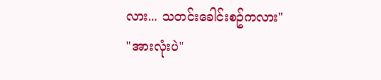လား... သတင်းခေါင်းစဥ်ကလား"
"အားလုံးပဲ"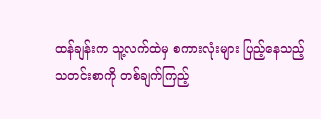ထန်ချန်းက သူ့လက်ထဲမှ စကားလုံးများ ပြည့်နေသည့် သတင်းစာကို တစ်ချက်ကြည့်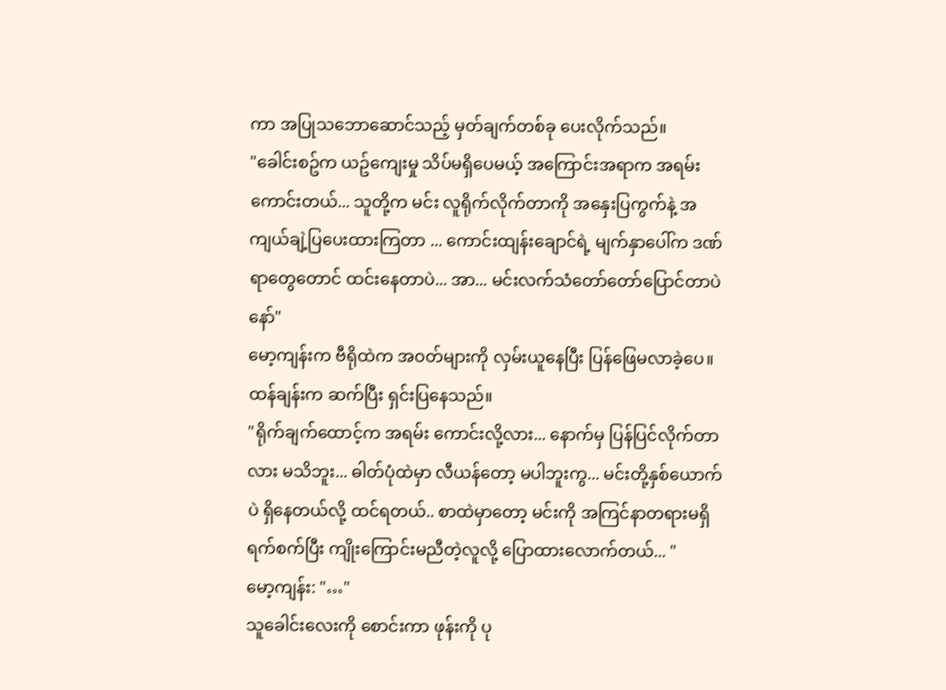ကာ အပြုသဘောဆောင်သည့် မှတ်ချက်တစ်ခု ပေးလိုက်သည်။
"ခေါင်းစဥ်က ယဥ်ကျေးမှု သိပ်မရှိပေမယ့် အကြောင်းအရာက အရမ်းကောင်းတယ်... သူတို့က မင်း လူရိုက်လိုက်တာကို အနှေးပြကွက်နဲ့ အကျယ်ချဲ့ပြပေးထားကြတာ ... ကောင်းထျန်းချောင်ရဲ့ မျက်နှာပေါ်က ဒဏ်ရာတွေတောင် ထင်းနေတာပဲ... အာ... မင်းလက်သံတော်တော်ပြောင်တာပဲနော်"
မော့ကျန်းက ဗီရိုထဲက အဝတ်များကို လှမ်းယူနေပြီး ပြန်ဖြေမလာခဲ့ပေ။ ထန်ချန်းက ဆက်ပြီး ရှင်းပြနေသည်။
"ရိုက်ချက်ထောင့်က အရမ်း ကောင်းလို့လား... နောက်မှ ပြန်ပြင်လိုက်တာလား မသိဘူး... ဓါတ်ပုံထဲမှာ လီယန်တော့ မပါဘူးကွ... မင်းတို့နှစ်ယောက်ပဲ ရှိနေတယ်လို့ ထင်ရတယ်.. စာထဲမှာတော့ မင်းကို အကြင်နာတရားမရှိ ရက်စက်ပြီး ကျိုးကြောင်းမညီတဲ့လူလို့ ပြောထားလောက်တယ်... "
မော့ကျန်း: "…"
သူခေါင်းလေးကို စောင်းကာ ဖုန်းကို ပု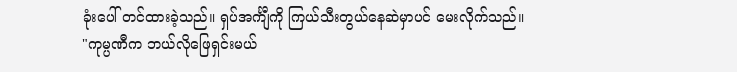ခုံးပေါ် တင်ထားခဲ့သည်။ ရှပ်အင်္ကျီကို ကြယ်သီးတွယ်နေဆဲမှာပင် မေးလိုက်သည်။
"ကုမ္ပဏီက ဘယ်လိုဖြေရှင်းမယ်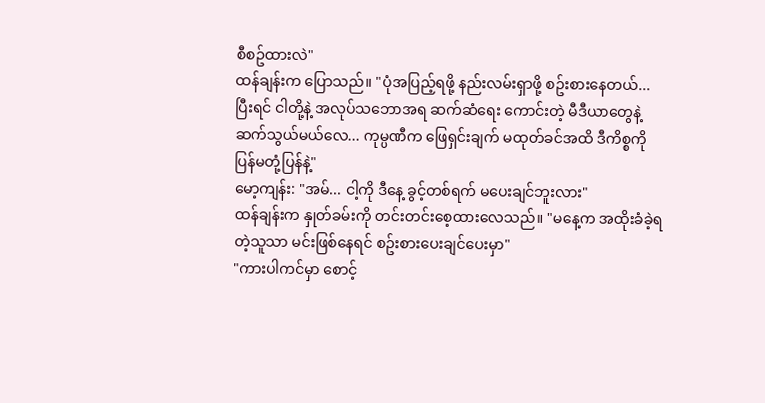စီစဥ်ထားလဲ"
ထန်ချန်းက ပြောသည်။ "ပုံအပြည့်ရဖို့ နည်းလမ်းရှာဖို့ စဥ်းစားနေတယ်... ပြီးရင် ငါတို့နဲ့ အလုပ်သဘောအရ ဆက်ဆံရေး ကောင်းတဲ့ မီဒီယာတွေနဲ့ ဆက်သွယ်မယ်လေ... ကုမ္ပဏီက ဖြေရှင်းချက် မထုတ်ခင်အထိ ဒီကိစ္စကို ပြန်မတုံ့ပြန်နဲ့"
မော့ကျန်း: "အမ်... ငါ့ကို ဒီနေ့ ခွင့်တစ်ရက် မပေးချင်ဘူးလား"
ထန်ချန်းက နှုတ်ခမ်းကို တင်းတင်းစေ့ထားလေသည်။ "မနေ့က အထိုးခံခဲ့ရတဲ့သူသာ မင်းဖြစ်နေရင် စဥ်းစားပေးချင်ပေးမှာ"
"ကားပါကင်မှာ စောင့်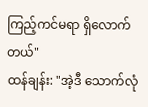ကြည့်ကင်မရာ ရှိလောက်တယ်"
ထန်ချန်း: "အဲ့ဒီ သောက်လုံ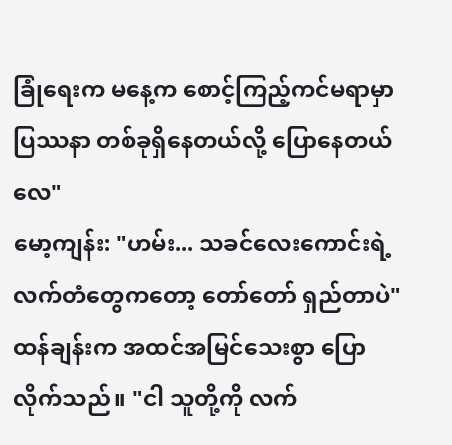ခြုံရေးက မနေ့က စောင့်ကြည့်ကင်မရာမှာ ပြဿနာ တစ်ခုရှိနေတယ်လို့ ပြောနေတယ်လေ"
မော့ကျန်း: "ဟမ်း... သခင်လေးကောင်းရဲ့ လက်တံတွေကတော့ တော်တော် ရှည်တာပဲ"
ထန်ချန်းက အထင်အမြင်သေးစွာ ပြောလိုက်သည်။ "ငါ သူတို့ကို လက်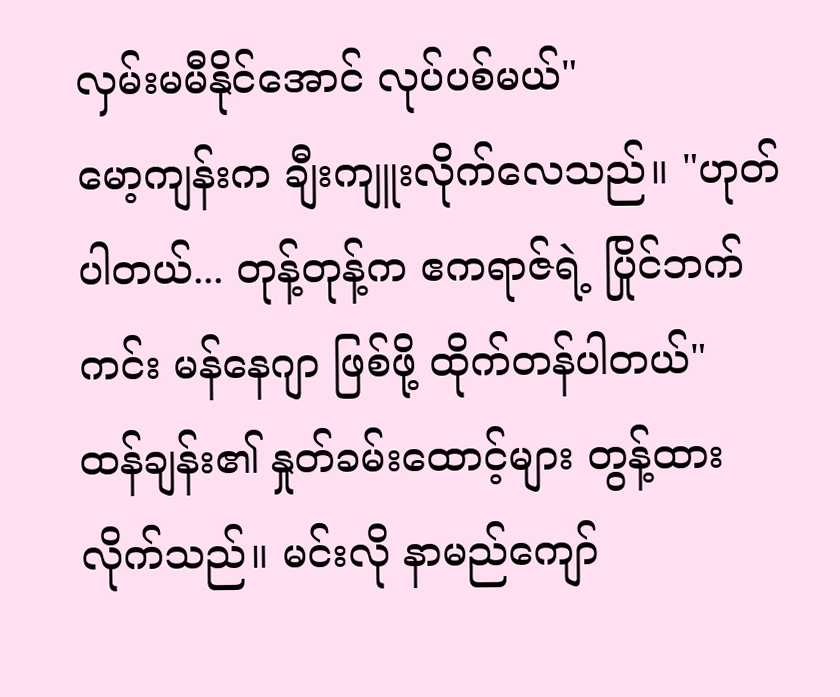လှမ်းမမီနိုင်အောင် လုပ်ပစ်မယ်"
မော့ကျန်းက ချီးကျူးလိုက်လေသည်။ "ဟုတ်ပါတယ်... တုန့်တုန့်က ဧကရာဇ်ရဲ့ ပြိုင်ဘက်ကင်း မန်နေဂျာ ဖြစ်ဖို့ ထိုက်တန်ပါတယ်"
ထန်ချန်း၏ နှုတ်ခမ်းထောင့်များ တွန့်ထားလိုက်သည်။ မင်းလို နာမည်ကျော်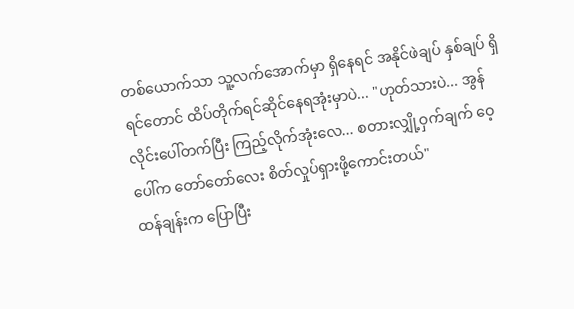တစ်ယောက်သာ သူ့လက်အောက်မှာ ရှိနေရင် အနိုင်ဖဲချပ် နှစ်ချပ် ရှိရင်တောင် ထိပ်တိုက်ရင်ဆိုင်နေရအုံးမှာပဲ... "ဟုတ်သားပဲ... အွန်လိုင်းပေါ်တက်ပြီး ကြည့်လိုက်အုံးလေ... စတားလျှို့ဝှက်ချက် ဝေ့ပေါ်က တော်တော်လေး စိတ်လှုပ်ရှားဖို့ကောင်းတယ်"
ထန်ချန်းက ပြောပြီး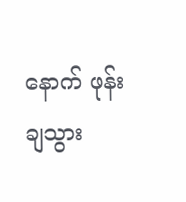နောက် ဖုန်းချသွား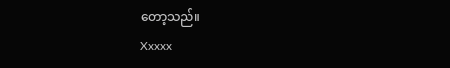တော့သည်။
Xxxxx